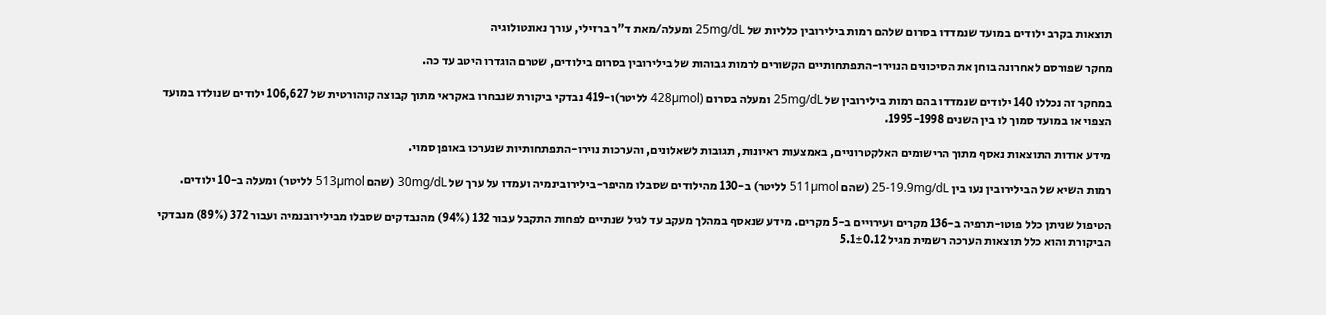תוצאות בקרב ילודים במועד שנמדדו בסרום שלהם רמות בילירובין כלליות של 25mg/dL ומעלה/מאת ד”ר ברזילי, עורך נאונטולוגיה

מחקר שפורסם לאחרונה בוחן את הסיכונים הנוירו-התפתחותיים הקשורים לרמות גבוהות של בילירובין בסרום בילודים, שטרם הוגדרו היטב עד כה.

במחקר זה נכללו 140 ילודים שנמדדו בהם רמות בילירובין של 25mg/dL ומעלה בסרום (428µmol לליטר)ו-419 נבדקי ביקורת שנבחרו באקראי מתוך קבוצה קוהורטית של 106,627 ילודים שנולדו במועד הצפוי או במועד סמוך לו בין השנים 1995-1998.

מידע אודות התוצאות נאסף מתוך הרישומים האלקטרוניים, באמצעות ראיונות, תגובות לשאלונים, והערכות נוירו-התפתחותיות שנערכו באופן סמוי.

רמות השיא של הבילירובין נעו בין 25-19.9mg/dL (שהם 511µmol לליטר) ב-130 מהילודים שסבלו מהיפר-בילירובינמיה ועמדו על ערך של 30mg/dL (שהם 513µmol לליטר) ומעלה ב-10 ילודים.

הטיפול שניתן כלל פוטו-תרפיה ב-136 מקרים ועירויים ב-5 מקרים. מידע שנאסף במהלך מעקב עד לגיל שנתיים לפחות התקבל עבור 132 (94%) מהנבדקים שסבלו מבילירובנמיה ועבור 372 (89%) מנבדקי הביקורת והוא כלל תוצאות הערכה רשמית מגיל 5.1±0.12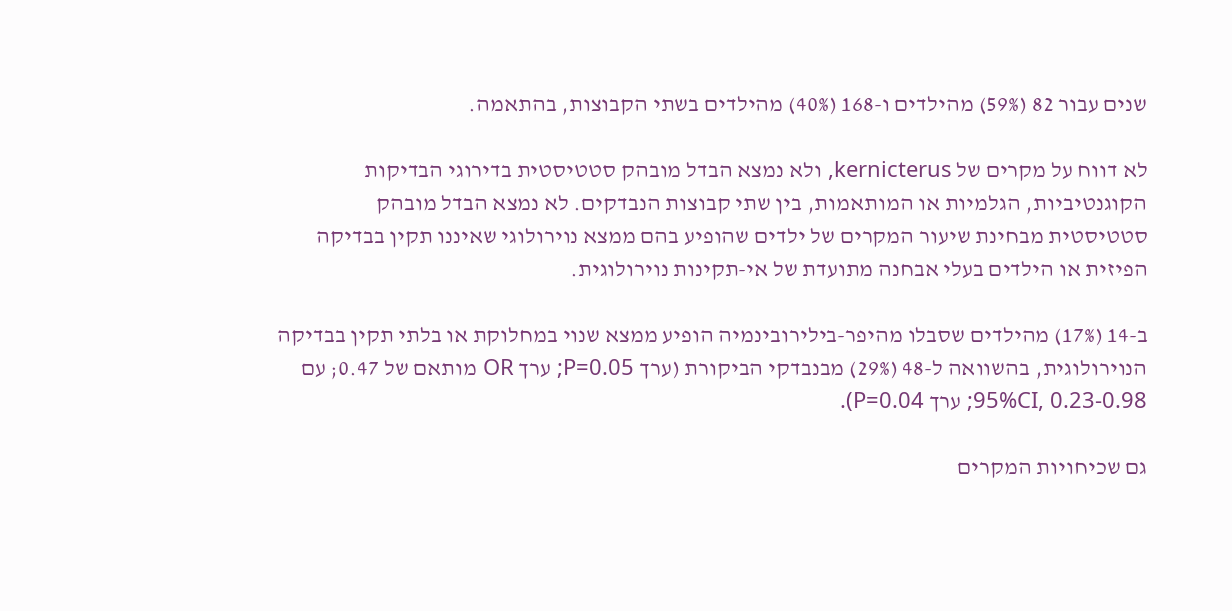שנים עבור 82 (59%) מהילדים ו-168 (40%) מהילדים בשתי הקבוצות, בהתאמה.

לא דווח על מקרים של kernicterus, ולא נמצא הבדל מובהק סטטיסטית בדירוגי הבדיקות הקוגנטיביות, הגלמיות או המותאמות, בין שתי קבוצות הנבדקים. לא נמצא הבדל מובהק סטטיסטית מבחינת שיעור המקרים של ילדים שהופיע בהם ממצא נוירולוגי שאיננו תקין בבדיקה הפיזית או הילדים בעלי אבחנה מתועדת של אי-תקינות נוירולוגית.

ב-14 (17%) מהילדים שסבלו מהיפר-בילירובינמיה הופיע ממצא שנוי במחלוקת או בלתי תקין בבדיקה הנוירולוגית, בהשוואה ל-48 (29%) מבנבדקי הביקורת (ערך P=0.05; ערך OR מותאם של 0.47; עם 95%CI, 0.23-0.98; ערך P=0.04).

גם שכיחויות המקרים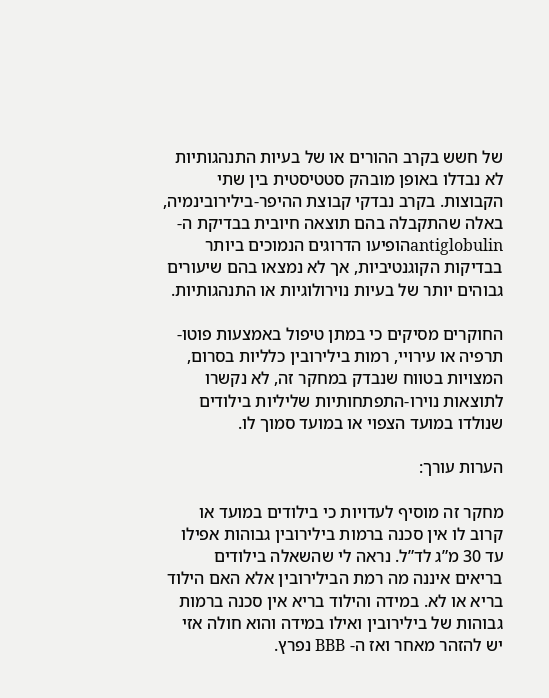של חשש בקרב ההורים או של בעיות התנהגותיות לא נבדלו באופן מובהק סטטיסטית בין שתי הקבוצות. בקרב נבדקי קבוצת ההיפר-בילירובינמיה, באלה שהתקבלה בהם תוצאה חיובית בבדיקת ה- antiglobulinהופיעו הדרוגים הנמוכים ביותר בבדיקות הקוגנטיביות, אך לא נמצאו בהם שיעורים גבוהים יותר של בעיות נוירולוגיות או התנהגותיות.

החוקרים מסיקים כי במתן טיפול באמצעות פוטו-תרפיה או עירויי, רמות בילירובין כלליות בסרום, המצויות בטווח שנבדק במחקר זה, לא נקשרו לתוצאות נוירו-התפתחותיות שליליות בילודים שנולדו במועד הצפוי או במועד סמוך לו.

הערות עורך:

מחקר זה מוסיף לעדויות כי בילודים במועד או קרוב לו אין סכנה ברמות בילירובין גבוהות אפילו עד 30 מ”ג לד”ל. נראה לי שהשאלה בילודים בריאים איננה מה רמת הבילירובין אלא האם הילוד בריא או לא. במידה והילוד בריא אין סכנה ברמות גבוהות של בילירובין ואילו במידה והוא חולה אזי יש להזהר מאחר ואז ה- BBB נפרץ.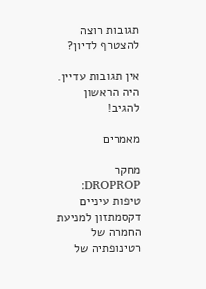תגובות רוצה להצטרף לדיון?

אין תגובות עדיין. היה הראשון להגיב!

מאמרים

מחקר DROPROP: טיפות עיניים דקסמתזון למניעת החמרה של רטינופתיה של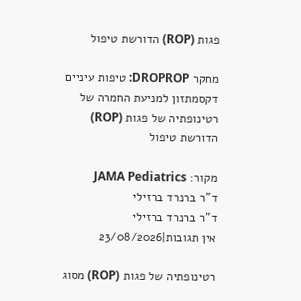פגות (ROP) הדורשת טיפול

מחקר DROPROP: טיפות עיניים דקסמתזון למניעת החמרה של רטינופתיה של פגות (ROP) הדורשת טיפול

מקור: JAMA Pediatrics
ד"ר ברנרד ברזילי
ד"ר ברנרד ברזילי
אין תגובות|23/08/2026

רטינופתיה של פגות (ROP) מסוג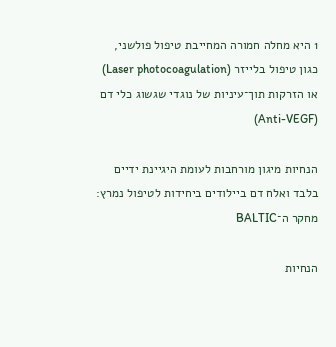1 היא מחלה חמורה המחייבת טיפול פולשני, כגון טיפול בלייזר (Laser photocoagulation)  או הזרקות תוך־עיניות של נוגדי שגשוג כלי דם (Anti-VEGF)

הנחיות מיגון מורחבות לעומת היגיינת ידיים בלבד ואלח דם ביילודים ביחידות לטיפול נמרץ: מחקר ה־BALTIC

הנחיות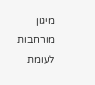מיגון מורחבות לעומת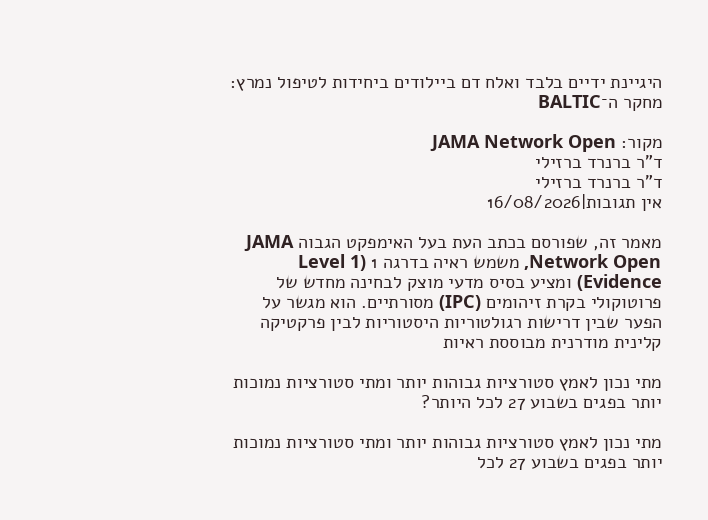היגיינת ידיים בלבד ואלח דם ביילודים ביחידות לטיפול נמרץ: מחקר ה־BALTIC

מקור: JAMA Network Open
ד"ר ברנרד ברזילי
ד"ר ברנרד ברזילי
אין תגובות|16/08/2026

מאמר זה, שפורסם בכתב העת בעל האימפקט הגבוה JAMA Network Open, משמש ראיה בדרגה 1 (Level 1 Evidence) ומציע בסיס מדעי מוצק לבחינה מחדש של פרוטוקולי בקרת זיהומים (IPC) מסורתיים. הוא מגשר על הפער שבין דרישות רגולטוריות היסטוריות לבין פרקטיקה קלינית מודרנית מבוססת ראיות

מתי נכון לאמץ סטורציות גבוהות יותר ומתי סטורציות נמוכות יותר בפגים בשבוע 27 לכל היותר?

מתי נכון לאמץ סטורציות גבוהות יותר ומתי סטורציות נמוכות יותר בפגים בשבוע 27 לכל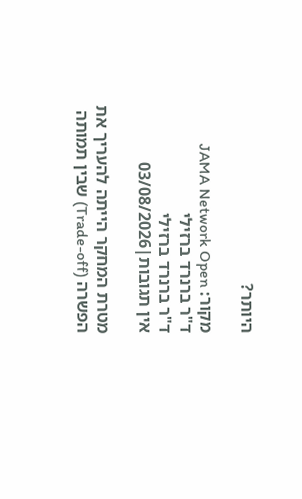היותר?

מקור: JAMA Network Open
ד"ר ברנרד ברזילי
ד"ר ברנרד ברזילי
אין תגובות|03/08/2026

מטרת המחקר הייתה להעריך את הפשרה (Trade-off) שבין תמותה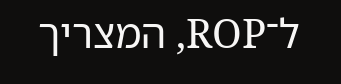ל־ROP, המצריך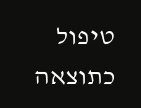טיפול כתוצאה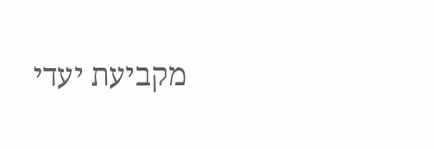מקביעת יעדי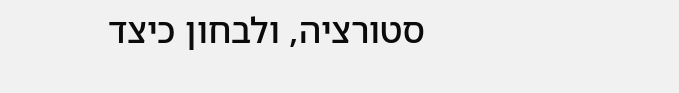סטורציה, ולבחון כיצד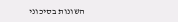השונות בסיכוני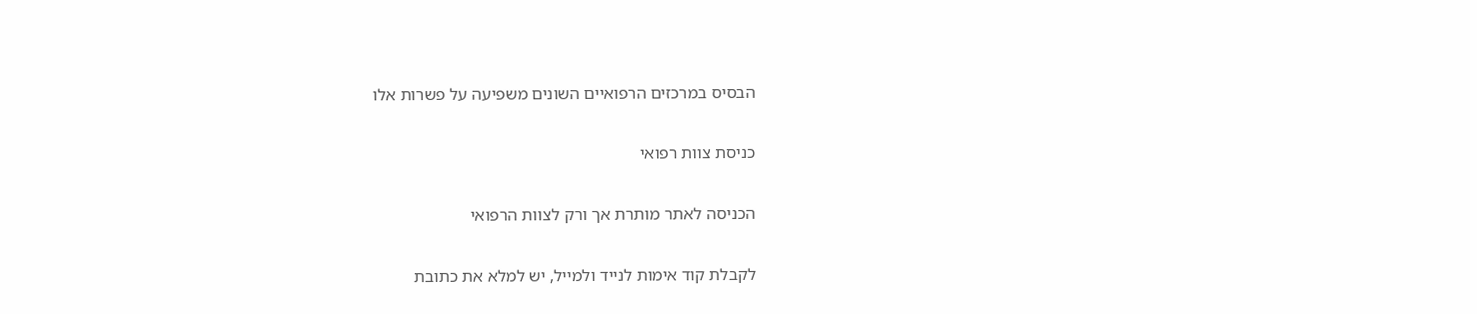הבסיס במרכזים הרפואיים השונים משפיעה על פשרות אלו

כניסת צוות רפואי

הכניסה לאתר מותרת אך ורק לצוות הרפואי

לקבלת קוד אימות לנייד ולמייל, יש למלא את כתובת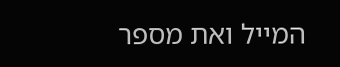המייל ואת מספר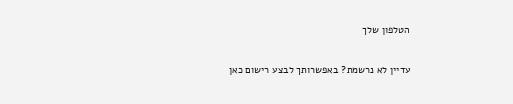הטלפון שלך

עדיין לא נרשמת? באפשרותך לבצע רישום כאן